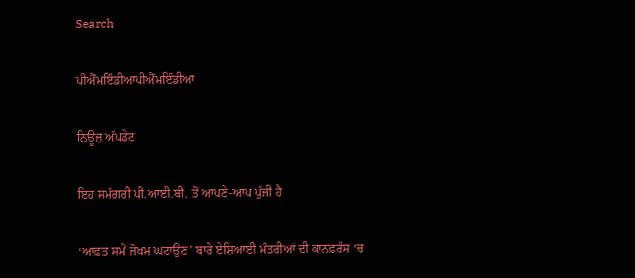Search

ਪੀਐੱਮਇੰਡੀਆਪੀਐੱਮਇੰਡੀਆ

ਨਿਊਜ਼ ਅੱਪਡੇਟ

ਇਹ ਸਮੱਗਰੀ ਪੀ.ਆਈ.ਬੀ. ਤੋਂ ਆਪਣੇ-ਆਪ ਪੁੱਜੀ ਹੈ

‘ਆਫ਼ਤ ਸਮੇਂ ਜੋਖਮ ਘਟਾਉਣ’ ਬਾਰੇ ਏਸ਼ਿਆਈ ਮੰਤਰੀਆਂ ਦੀ ਕਾਨਫ਼ਰੰਸ ‘ਚ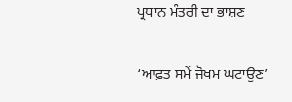ਪ੍ਰਧਾਨ ਮੰਤਰੀ ਦਾ ਭਾਸ਼ਣ

‘ਆਫ਼ਤ ਸਮੇਂ ਜੋਖਮ ਘਟਾਉਣ’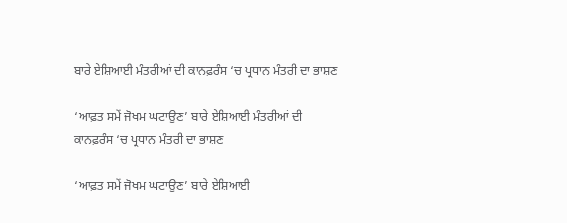ਬਾਰੇ ਏਸ਼ਿਆਈ ਮੰਤਰੀਆਂ ਦੀ ਕਾਨਫ਼ਰੰਸ ‘ਚ ਪ੍ਰਧਾਨ ਮੰਤਰੀ ਦਾ ਭਾਸ਼ਣ

‘ਆਫ਼ਤ ਸਮੇਂ ਜੋਖਮ ਘਟਾਉਣ’ ਬਾਰੇ ਏਸ਼ਿਆਈ ਮੰਤਰੀਆਂ ਦੀ ਕਾਨਫ਼ਰੰਸ ‘ਚ ਪ੍ਰਧਾਨ ਮੰਤਰੀ ਦਾ ਭਾਸ਼ਣ

‘ਆਫ਼ਤ ਸਮੇਂ ਜੋਖਮ ਘਟਾਉਣ’ ਬਾਰੇ ਏਸ਼ਿਆਈ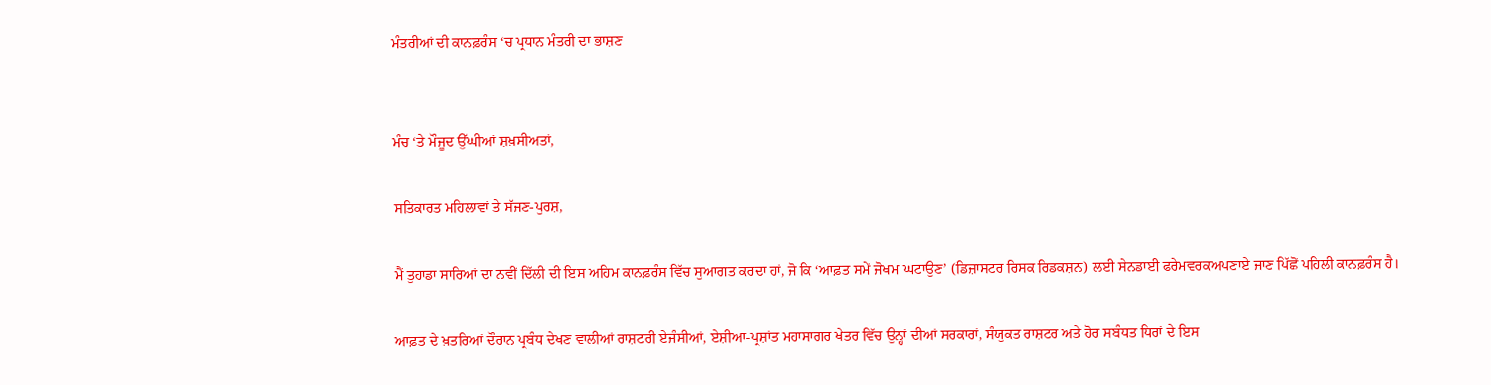ਮੰਤਰੀਆਂ ਦੀ ਕਾਨਫ਼ਰੰਸ ‘ਚ ਪ੍ਰਧਾਨ ਮੰਤਰੀ ਦਾ ਭਾਸ਼ਣ


ਮੰਚ ‘ਤੇ ਮੌਜੂਦ ਉੱਘੀਆਂ ਸ਼ਖ਼ਸੀਅਤਾਂ,

ਸਤਿਕਾਰਤ ਮਹਿਲਾਵਾਂ ਤੇ ਸੱਜਣ-ਪੁਰਸ਼,

ਮੈਂ ਤੁਹਾਡਾ ਸਾਰਿਆਂ ਦਾ ਨਵੀਂ ਦਿੱਲੀ ਦੀ ਇਸ ਅਹਿਮ ਕਾਨਫ਼ਰੰਸ ਵਿੱਚ ਸੁਆਗਤ ਕਰਦਾ ਹਾਂ, ਜੋ ਕਿ ‘ਆਫ਼ਤ ਸਮੇਂ ਜੋਖਮ ਘਟਾਉਣ’ (ਡਿਜ਼ਾਸਟਰ ਰਿਸਕ ਰਿਡਕਸ਼ਨ) ਲਈ ਸੇਨਡਾਈ ਫਰੇਮਵਰਕਅਪਣਾਏ ਜਾਣ ਪਿੱਛੋਂ ਪਹਿਲੀ ਕਾਨਫ਼ਰੰਸ ਹੈ।

ਆਫ਼ਤ ਦੇ ਖ਼ਤਰਿਆਂ ਦੌਰਾਨ ਪ੍ਰਬੰਧ ਦੇਖਣ ਵਾਲੀਆਂ ਰਾਸ਼ਟਰੀ ਏਜੰਸੀਆਂ, ਏਸ਼ੀਆ-ਪ੍ਰਸ਼ਾਂਤ ਮਹਾਸਾਗਰ ਖੇਤਰ ਵਿੱਚ ਉਨ੍ਹਾਂ ਦੀਆਂ ਸਰਕਾਰਾਂ, ਸੰਯੁਕਤ ਰਾਸ਼ਟਰ ਅਤੇ ਹੋਰ ਸਬੰਧਤ ਧਿਰਾਂ ਦੇ ਇਸ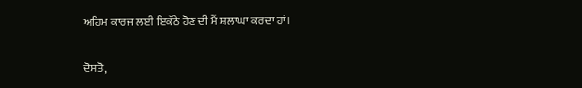ਅਹਿਮ ਕਾਰਜ ਲਈ ਇਕੱਠੇ ਹੋਣ ਦੀ ਮੈਂ ਸ਼ਲਾਘਾ ਕਰਦਾ ਹਾਂ।

ਦੋਸਤੋ,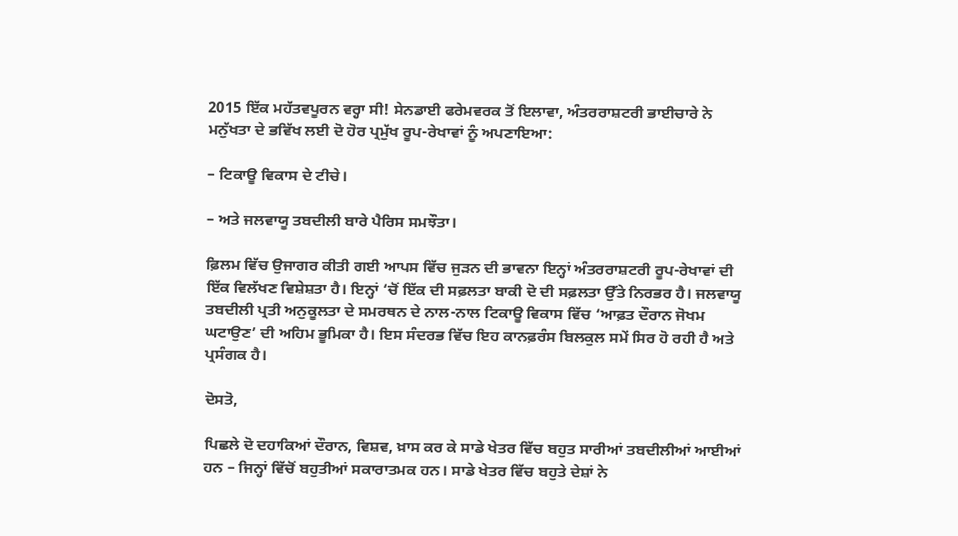2015 ਇੱਕ ਮਹੱਤਵਪੂਰਨ ਵਰ੍ਹਾ ਸੀ! ਸੇਨਡਾਈ ਫਰੇਮਵਰਕ ਤੋਂ ਇਲਾਵਾ, ਅੰਤਰਰਾਸ਼ਟਰੀ ਭਾਈਚਾਰੇ ਨੇ ਮਨੁੱਖਤਾ ਦੇ ਭਵਿੱਖ ਲਈ ਦੋ ਹੋਰ ਪ੍ਰਮੁੱਖ ਰੂਪ-ਰੇਖਾਵਾਂ ਨੂੰ ਅਪਣਾਇਆ:

– ਟਿਕਾਊ ਵਿਕਾਸ ਦੇ ਟੀਚੇ।

– ਅਤੇ ਜਲਵਾਯੂ ਤਬਦੀਲੀ ਬਾਰੇ ਪੈਰਿਸ ਸਮਝੌਤਾ।

ਫ਼ਿਲਮ ਵਿੱਚ ਉਜਾਗਰ ਕੀਤੀ ਗਈ ਆਪਸ ਵਿੱਚ ਜੁੜਨ ਦੀ ਭਾਵਨਾ ਇਨ੍ਹਾਂ ਅੰਤਰਰਾਸ਼ਟਰੀ ਰੂਪ-ਰੇਖਾਵਾਂ ਦੀ ਇੱਕ ਵਿਲੱਖਣ ਵਿਸ਼ੇਸ਼ਤਾ ਹੈ। ਇਨ੍ਹਾਂ ‘ਚੋਂ ਇੱਕ ਦੀ ਸਫ਼ਲਤਾ ਬਾਕੀ ਦੋ ਦੀ ਸਫ਼ਲਤਾ ਉੱਤੇ ਨਿਰਭਰ ਹੈ। ਜਲਵਾਯੂ ਤਬਦੀਲੀ ਪ੍ਰਤੀ ਅਨੁਕੂਲਤਾ ਦੇ ਸਮਰਥਨ ਦੇ ਨਾਲ-ਨਾਲ ਟਿਕਾਊ ਵਿਕਾਸ ਵਿੱਚ ‘ਆਫ਼ਤ ਦੌਰਾਨ ਜੋਖਮ ਘਟਾਉਣ’ ਦੀ ਅਹਿਮ ਭੂਮਿਕਾ ਹੈ। ਇਸ ਸੰਦਰਭ ਵਿੱਚ ਇਹ ਕਾਨਫ਼ਰੰਸ ਬਿਲਕੁਲ ਸਮੇਂ ਸਿਰ ਹੋ ਰਹੀ ਹੈ ਅਤੇ ਪ੍ਰਸੰਗਕ ਹੈ।

ਦੋਸਤੋ,

ਪਿਛਲੇ ਦੋ ਦਹਾਕਿਆਂ ਦੌਰਾਨ, ਵਿਸ਼ਵ, ਖ਼ਾਸ ਕਰ ਕੇ ਸਾਡੇ ਖੇਤਰ ਵਿੱਚ ਬਹੁਤ ਸਾਰੀਆਂ ਤਬਦੀਲੀਆਂ ਆਈਆਂ ਹਨ – ਜਿਨ੍ਹਾਂ ਵਿੱਚੋਂ ਬਹੁਤੀਆਂ ਸਕਾਰਾਤਮਕ ਹਨ। ਸਾਡੇ ਖੇਤਰ ਵਿੱਚ ਬਹੁਤੇ ਦੇਸ਼ਾਂ ਨੇ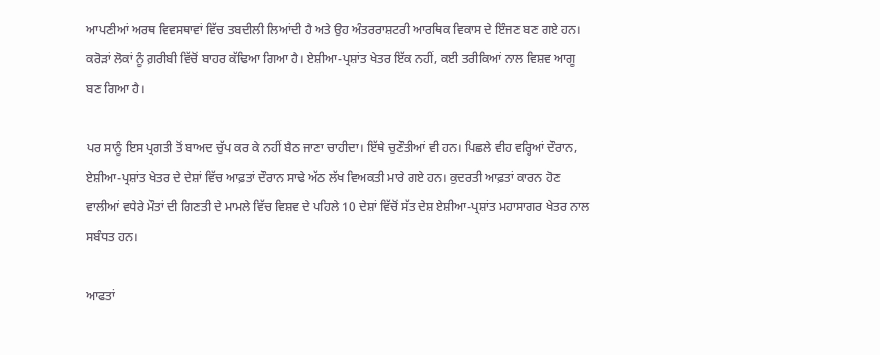ਆਪਣੀਆਂ ਅਰਥ ਵਿਵਸਥਾਵਾਂ ਵਿੱਚ ਤਬਦੀਲੀ ਲਿਆਂਦੀ ਹੈ ਅਤੇ ਉਹ ਅੰਤਰਰਾਸ਼ਟਰੀ ਆਰਥਿਕ ਵਿਕਾਸ ਦੇ ਇੰਜਣ ਬਣ ਗਏ ਹਨ। ਕਰੋੜਾਂ ਲੋਕਾਂ ਨੂੰ ਗ਼ਰੀਬੀ ਵਿੱਚੋਂ ਬਾਹਰ ਕੱਢਿਆ ਗਿਆ ਹੈ। ਏਸ਼ੀਆ-ਪ੍ਰਸ਼ਾਂਤ ਖੇਤਰ ਇੱਕ ਨਹੀਂ, ਕਈ ਤਰੀਕਿਆਂ ਨਾਲ ਵਿਸ਼ਵ ਆਗੂ ਬਣ ਗਿਆ ਹੈ।

ਪਰ ਸਾਨੂੰ ਇਸ ਪ੍ਰਗਤੀ ਤੋਂ ਬਾਅਦ ਚੁੱਪ ਕਰ ਕੇ ਨਹੀਂ ਬੈਠ ਜਾਣਾ ਚਾਹੀਦਾ। ਇੱਥੇ ਚੁਣੌਤੀਆਂ ਵੀ ਹਨ। ਪਿਛਲੇ ਵੀਹ ਵਰ੍ਹਿਆਂ ਦੌਰਾਨ, ਏਸ਼ੀਆ-ਪ੍ਰਸ਼ਾਂਤ ਖੇਤਰ ਦੇ ਦੇਸ਼ਾਂ ਵਿੱਚ ਆਫ਼ਤਾਂ ਦੌਰਾਨ ਸਾਢੇ ਅੱਠ ਲੱਖ ਵਿਅਕਤੀ ਮਾਰੇ ਗਏ ਹਨ। ਕੁਦਰਤੀ ਆਫ਼ਤਾਂ ਕਾਰਨ ਹੋਣ ਵਾਲੀਆਂ ਵਧੇਰੇ ਮੌਤਾਂ ਦੀ ਗਿਣਤੀ ਦੇ ਮਾਮਲੇ ਵਿੱਚ ਵਿਸ਼ਵ ਦੇ ਪਹਿਲੇ 10 ਦੇਸ਼ਾਂ ਵਿੱਚੋਂ ਸੱਤ ਦੇਸ਼ ਏਸ਼ੀਆ-ਪ੍ਰਸ਼ਾਂਤ ਮਹਾਸਾਗਰ ਖੇਤਰ ਨਾਲ ਸਬੰਧਤ ਹਨ।

ਆਫਤਾਂ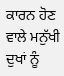ਕਾਰਨ ਹੋਣ ਵਾਲੇ ਮਨੁੱਖੀ ਦੁਖਾਂ ਨੂੰ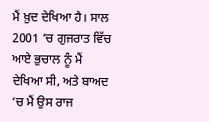ਮੈਂ ਖ਼ੁਦ ਦੇਖਿਆ ਹੈ। ਸਾਲ 2001 ‘ਚ ਗੁਜਰਾਤ ਵਿੱਚ ਆਏ ਭੁਚਾਲ ਨੂੰ ਮੈਂ ਦੇਖਿਆ ਸੀ, ਅਤੇ ਬਾਅਦ ‘ਚ ਮੈਂ ਉਸ ਰਾਜ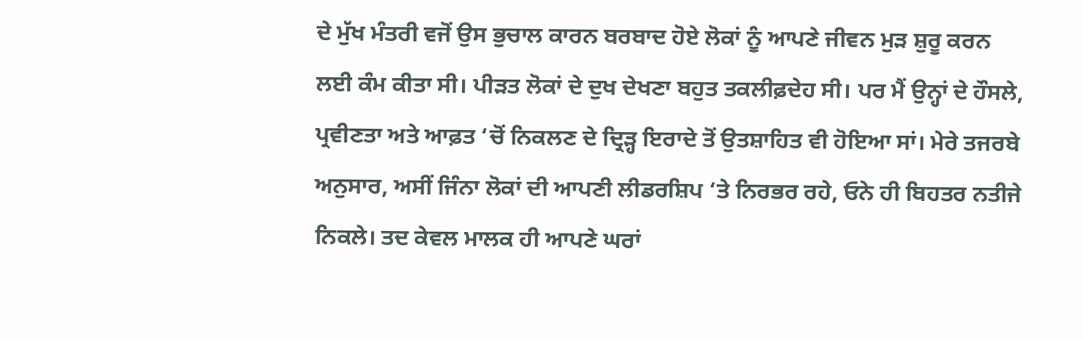ਦੇ ਮੁੱਖ ਮੰਤਰੀ ਵਜੋਂ ਉਸ ਭੁਚਾਲ ਕਾਰਨ ਬਰਬਾਦ ਹੋਏ ਲੋਕਾਂ ਨੂੰ ਆਪਣੇ ਜੀਵਨ ਮੁੜ ਸ਼ੁਰੂ ਕਰਨ ਲਈ ਕੰਮ ਕੀਤਾ ਸੀ। ਪੀੜਤ ਲੋਕਾਂ ਦੇ ਦੁਖ ਦੇਖਣਾ ਬਹੁਤ ਤਕਲੀਫ਼ਦੇਹ ਸੀ। ਪਰ ਮੈਂ ਉਨ੍ਹਾਂ ਦੇ ਹੌਸਲੇ, ਪ੍ਰਵੀਣਤਾ ਅਤੇ ਆਫ਼ਤ ‘ਚੋਂ ਨਿਕਲਣ ਦੇ ਦ੍ਰਿੜ੍ਹ ਇਰਾਦੇ ਤੋਂ ਉਤਸ਼ਾਹਿਤ ਵੀ ਹੋਇਆ ਸਾਂ। ਮੇਰੇ ਤਜਰਬੇ ਅਨੁਸਾਰ, ਅਸੀਂ ਜਿੰਨਾ ਲੋਕਾਂ ਦੀ ਆਪਣੀ ਲੀਡਰਸ਼ਿਪ ‘ਤੇ ਨਿਰਭਰ ਰਹੇ, ਓਨੇ ਹੀ ਬਿਹਤਰ ਨਤੀਜੇ ਨਿਕਲੇ। ਤਦ ਕੇਵਲ ਮਾਲਕ ਹੀ ਆਪਣੇ ਘਰਾਂ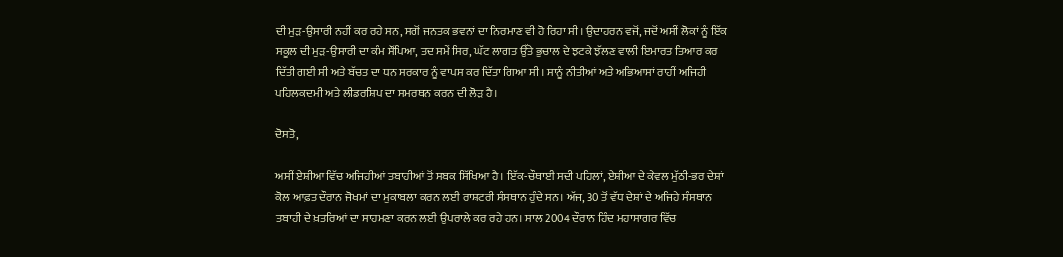ਦੀ ਮੁੜ-ਉਸਾਰੀ ਨਹੀਂ ਕਰ ਰਹੇ ਸਨ, ਸਗੋਂ ਜਨਤਕ ਭਵਨਾਂ ਦਾ ਨਿਰਮਾਣ ਵੀ ਹੋ ਰਿਹਾ ਸੀ। ਉਦਾਹਰਨ ਵਜੋਂ, ਜਦੋਂ ਅਸੀਂ ਲੋਕਾਂ ਨੂੰ ਇੱਕ ਸਕੂਲ ਦੀ ਮੁੜ-ਉਸਾਰੀ ਦਾ ਕੰਮ ਸੌਂਪਿਆ, ਤਦ ਸਮੇਂ ਸਿਰ, ਘੱਟ ਲਾਗਤ ਉੱਤੇ ਭੁਚਾਲ ਦੇ ਝਟਕੇ ਝੱਲਣ ਵਾਲੀ ਇਮਾਰਤ ਤਿਆਰ ਕਰ ਦਿੱਤੀ ਗਈ ਸੀ ਅਤੇ ਬੱਚਤ ਦਾ ਧਨ ਸਰਕਾਰ ਨੂੰ ਵਾਪਸ ਕਰ ਦਿੱਤਾ ਗਿਆ ਸੀ। ਸਾਨੂੰ ਨੀਤੀਆਂ ਅਤੇ ਅਭਿਆਸਾਂ ਰਾਹੀਂ ਅਜਿਹੀ ਪਹਿਲਕਦਮੀ ਅਤੇ ਲੀਡਰਸ਼ਿਪ ਦਾ ਸਮਰਥਨ ਕਰਨ ਦੀ ਲੋੜ ਹੈ।

ਦੋਸਤੋ,

ਅਸੀਂ ਏਸ਼ੀਆ ਵਿੱਚ ਅਜਿਹੀਆਂ ਤਬਾਹੀਆਂ ਤੋਂ ਸਬਕ ਸਿੱਖਿਆ ਹੈ। ਇੱਕ-ਚੌਥਾਈ ਸਦੀ ਪਹਿਲਾਂ, ਏਸ਼ੀਆ ਦੇ ਕੇਵਲ ਮੁੱਠੀ-ਭਰ ਦੇਸ਼ਾਂ ਕੋਲ ਆਫ਼ਤ ਦੌਰਾਨ ਜੋਖਮਾਂ ਦਾ ਮੁਕਾਬਲਾ ਕਰਨ ਲਈ ਰਾਸ਼ਟਰੀ ਸੰਸਥਾਨ ਹੁੰਦੇ ਸਨ। ਅੱਜ, 30 ਤੋਂ ਵੱਧ ਦੇਸ਼ਾਂ ਦੇ ਅਜਿਹੇ ਸੰਸਥਾਨ ਤਬਾਹੀ ਦੇ ਖ਼ਤਰਿਆਂ ਦਾ ਸਾਹਮਣਾ ਕਰਨ ਲਈ ਉਪਰਾਲੇ ਕਰ ਰਹੇ ਹਨ। ਸਾਲ 2004 ਦੌਰਾਨ ਹਿੰਦ ਮਹਾਸਾਗਰ ਵਿੱਚ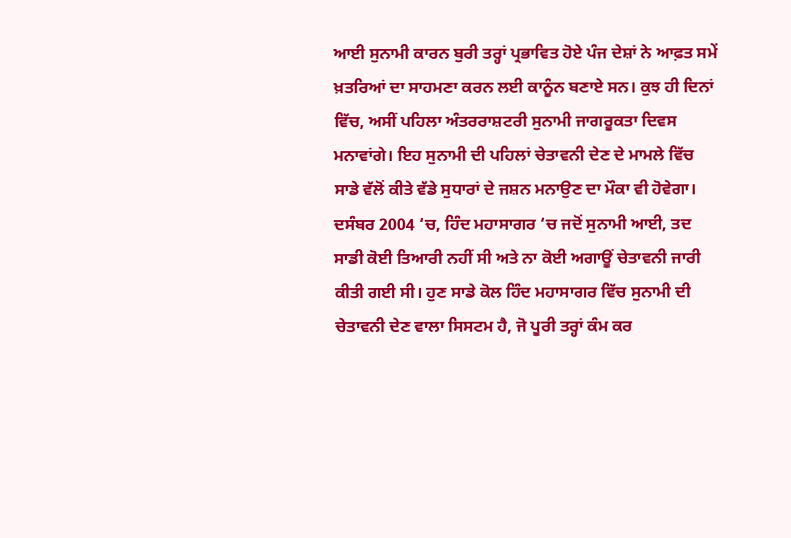ਆਈ ਸੁਨਾਮੀ ਕਾਰਨ ਬੁਰੀ ਤਰ੍ਹਾਂ ਪ੍ਰਭਾਵਿਤ ਹੋਏ ਪੰਜ ਦੇਸ਼ਾਂ ਨੇ ਆਫ਼ਤ ਸਮੇਂ ਖ਼ਤਰਿਆਂ ਦਾ ਸਾਹਮਣਾ ਕਰਨ ਲਈ ਕਾਨੂੰਨ ਬਣਾਏ ਸਨ। ਕੁਝ ਹੀ ਦਿਨਾਂ ਵਿੱਚ, ਅਸੀਂ ਪਹਿਲਾ ਅੰਤਰਰਾਸ਼ਟਰੀ ਸੁਨਾਮੀ ਜਾਗਰੂਕਤਾ ਦਿਵਸ ਮਨਾਵਾਂਗੇ। ਇਹ ਸੁਨਾਮੀ ਦੀ ਪਹਿਲਾਂ ਚੇਤਾਵਨੀ ਦੇਣ ਦੇ ਮਾਮਲੇ ਵਿੱਚ ਸਾਡੇ ਵੱਲੋਂ ਕੀਤੇ ਵੱਡੇ ਸੁਧਾਰਾਂ ਦੇ ਜਸ਼ਨ ਮਨਾਉਣ ਦਾ ਮੌਕਾ ਵੀ ਹੋਵੇਗਾ। ਦਸੰਬਰ 2004 ‘ਚ, ਹਿੰਦ ਮਹਾਸਾਗਰ ‘ਚ ਜਦੋਂ ਸੁਨਾਮੀ ਆਈ, ਤਦ ਸਾਡੀ ਕੋਈ ਤਿਆਰੀ ਨਹੀਂ ਸੀ ਅਤੇ ਨਾ ਕੋਈ ਅਗਾਊਂ ਚੇਤਾਵਨੀ ਜਾਰੀ ਕੀਤੀ ਗਈ ਸੀ। ਹੁਣ ਸਾਡੇ ਕੋਲ ਹਿੰਦ ਮਹਾਸਾਗਰ ਵਿੱਚ ਸੁਨਾਮੀ ਦੀ ਚੇਤਾਵਨੀ ਦੇਣ ਵਾਲਾ ਸਿਸਟਮ ਹੈ, ਜੋ ਪੂਰੀ ਤਰ੍ਹਾਂ ਕੰਮ ਕਰ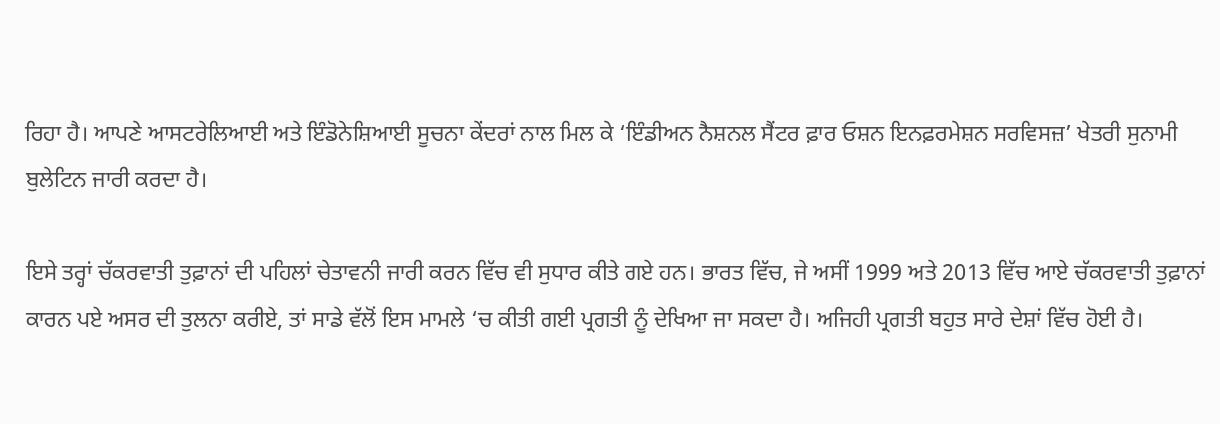ਰਿਹਾ ਹੈ। ਆਪਣੇ ਆਸਟਰੇਲਿਆਈ ਅਤੇ ਇੰਡੋਨੇਸ਼ਿਆਈ ਸੂਚਨਾ ਕੇਂਦਰਾਂ ਨਾਲ ਮਿਲ ਕੇ ‘ਇੰਡੀਅਨ ਨੈਸ਼ਨਲ ਸੈਂਟਰ ਫ਼ਾਰ ਓਸ਼ਨ ਇਨਫ਼ਰਮੇਸ਼ਨ ਸਰਵਿਸਜ਼’ ਖੇਤਰੀ ਸੁਨਾਮੀ ਬੁਲੇਟਿਨ ਜਾਰੀ ਕਰਦਾ ਹੈ।

ਇਸੇ ਤਰ੍ਹਾਂ ਚੱਕਰਵਾਤੀ ਤੁਫ਼ਾਨਾਂ ਦੀ ਪਹਿਲਾਂ ਚੇਤਾਵਨੀ ਜਾਰੀ ਕਰਨ ਵਿੱਚ ਵੀ ਸੁਧਾਰ ਕੀਤੇ ਗਏ ਹਨ। ਭਾਰਤ ਵਿੱਚ, ਜੇ ਅਸੀਂ 1999 ਅਤੇ 2013 ਵਿੱਚ ਆਏ ਚੱਕਰਵਾਤੀ ਤੁਫ਼ਾਨਾਂ ਕਾਰਨ ਪਏ ਅਸਰ ਦੀ ਤੁਲਨਾ ਕਰੀਏ, ਤਾਂ ਸਾਡੇ ਵੱਲੋਂ ਇਸ ਮਾਮਲੇ ‘ਚ ਕੀਤੀ ਗਈ ਪ੍ਰਗਤੀ ਨੂੰ ਦੇਖਿਆ ਜਾ ਸਕਦਾ ਹੈ। ਅਜਿਹੀ ਪ੍ਰਗਤੀ ਬਹੁਤ ਸਾਰੇ ਦੇਸ਼ਾਂ ਵਿੱਚ ਹੋਈ ਹੈ।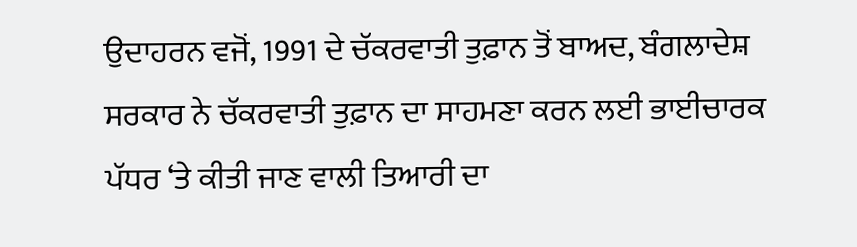ਉਦਾਹਰਨ ਵਜੋਂ, 1991 ਦੇ ਚੱਕਰਵਾਤੀ ਤੁਫ਼ਾਨ ਤੋਂ ਬਾਅਦ, ਬੰਗਲਾਦੇਸ਼ ਸਰਕਾਰ ਨੇ ਚੱਕਰਵਾਤੀ ਤੁਫ਼ਾਨ ਦਾ ਸਾਹਮਣਾ ਕਰਨ ਲਈ ਭਾਈਚਾਰਕ ਪੱਧਰ ‘ਤੇ ਕੀਤੀ ਜਾਣ ਵਾਲੀ ਤਿਆਰੀ ਦਾ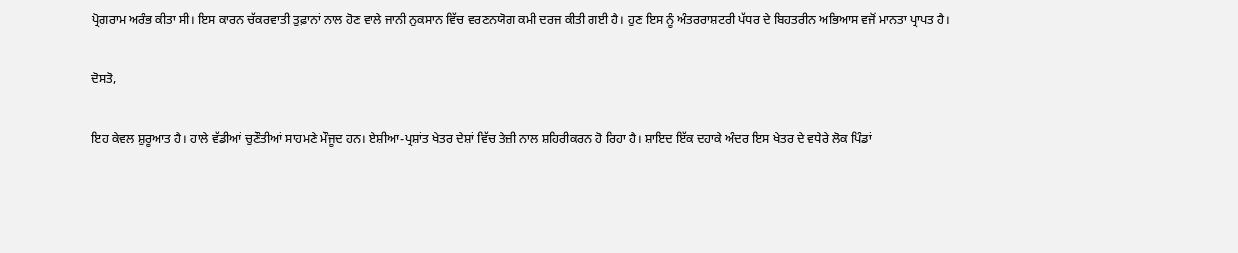ਪ੍ਰੋਗਰਾਮ ਅਰੰਭ ਕੀਤਾ ਸੀ। ਇਸ ਕਾਰਨ ਚੱਕਰਵਾਤੀ ਤੁਫ਼ਾਨਾਂ ਨਾਲ ਹੋਣ ਵਾਲੇ ਜਾਨੀ ਨੁਕਸਾਨ ਵਿੱਚ ਵਰਣਨਯੋਗ ਕਮੀ ਦਰਜ ਕੀਤੀ ਗਈ ਹੈ। ਹੁਣ ਇਸ ਨੂੰ ਅੰਤਰਰਾਸ਼ਟਰੀ ਪੱਧਰ ਦੇ ਬਿਹਤਰੀਨ ਅਭਿਆਸ ਵਜੋਂ ਮਾਨਤਾ ਪ੍ਰਾਪਤ ਹੈ।

ਦੋਸਤੋ,

ਇਹ ਕੇਵਲ ਸ਼ੁਰੂਆਤ ਹੈ। ਹਾਲੇ ਵੱਡੀਆਂ ਚੁਣੌਤੀਆਂ ਸਾਹਮਣੇ ਮੌਜੂਦ ਹਨ। ਏਸ਼ੀਆ-ਪ੍ਰਸ਼ਾਂਤ ਖੇਤਰ ਦੇਸ਼ਾਂ ਵਿੱਚ ਤੇਜ਼ੀ ਨਾਲ ਸ਼ਹਿਰੀਕਰਨ ਹੋ ਰਿਹਾ ਹੈ। ਸ਼ਾਇਦ ਇੱਕ ਦਹਾਕੇ ਅੰਦਰ ਇਸ ਖੇਤਰ ਦੇ ਵਧੇਰੇ ਲੋਕ ਪਿੰਡਾਂ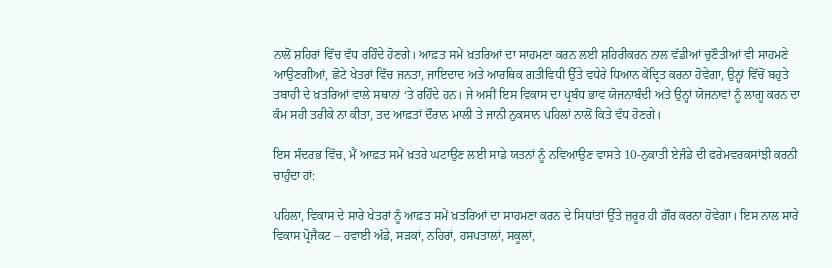ਨਾਲੋਂ ਸ਼ਹਿਰਾਂ ਵਿੱਚ ਵੱਧ ਰਹਿੰਦੇ ਹੋਣਗੇ। ਆਫ਼ਤ ਸਮੇਂ ਖ਼ਤਰਿਆਂ ਦਾ ਸਾਹਮਣਾ ਕਰਨ ਲਈ ਸ਼ਹਿਰੀਕਰਨ ਨਾਲ ਵੱਡੀਆਂ ਚੁਣੌਤੀਆਂ ਵੀ ਸਾਹਮਣੇ ਆਉਣਗੀਆਂ, ਛੋਟੇ ਖੇਤਰਾਂ ਵਿੱਚ ਜਨਤਾ, ਜਾਇਦਾਦ ਅਤੇ ਆਰਥਿਕ ਗਤੀਵਿਧੀ ਉੱਤੇ ਵਧੇਰੇ ਧਿਆਨ ਕੇਂਦ੍ਰਿਤ ਕਰਨਾ ਹੋਵੇਗਾ, ਉਨ੍ਹਾਂ ਵਿੱਚੋਂ ਬਹੁਤੇ ਤਬਾਹੀ ਦੇ ਖ਼ਤਰਿਆਂ ਵਾਲੇ ਸਥਾਨਾਂ ‘ਤੇ ਰਹਿੰਦੇ ਹਨ। ਜੇ ਅਸੀਂ ਇਸ ਵਿਕਾਸ ਦਾ ਪ੍ਰਬੰਧ ਭਾਵ ਯੋਜਨਾਬੰਦੀ ਅਤੇ ਉਨ੍ਹਾਂ ਯੋਜਨਾਵਾਂ ਨੂੰ ਲਾਗੂ ਕਰਨ ਦਾ ਕੰਮ ਸਹੀ ਤਰੀਕੇ ਨਾ ਕੀਤਾ, ਤਦ ਆਫ਼ਤਾਂ ਦੌਰਾਨ ਮਾਲੀ ਤੇ ਜਾਨੀ ਨੁਕਸਾਨ ਪਹਿਲਾਂ ਨਾਲੋਂ ਕਿਤੇ ਵੱਧ ਹੋਣਗੇ।

ਇਸ ਸੰਦਰਭ ਵਿੱਚ, ਮੈਂ ਆਫ਼ਤ ਸਮੇਂ ਖ਼ਤਰੇ ਘਟਾਉਣ ਲਈ ਸਾਡੇ ਯਤਨਾਂ ਨੂੰ ਨਵਿਆਉਣ ਵਾਸਤੇ 10-ਨੁਕਾਤੀ ਏਜੰਡੇ ਦੀ ਫਰੇਮਵਰਕਸਾਂਝੀ ਕਰਨੀ ਚਾਹੁੰਦਾ ਹਾਂ:

ਪਹਿਲਾ, ਵਿਕਾਸ ਦੇ ਸਾਰੇ ਖੇਤਰਾਂ ਨੂੰ ਆਫ਼ਤ ਸਮੇਂ ਖ਼ਤਰਿਆਂ ਦਾ ਸਾਹਮਣਾ ਕਰਨ ਦੇ ਸਿਧਾਂਤਾਂ ਉੱਤੇ ਜ਼ਰੂਰ ਹੀ ਗ਼ੌਰ ਕਰਨਾ ਹੋਵੇਗਾ। ਇਸ ਨਾਲ ਸਾਰੇ ਵਿਕਾਸ ਪ੍ਰੋਜੈਕਟ – ਹਵਾਈ ਅੱਡੇ, ਸੜਕਾਂ, ਨਹਿਰਾਂ, ਹਸਪਤਾਲਾਂ, ਸਕੂਲਾਂ,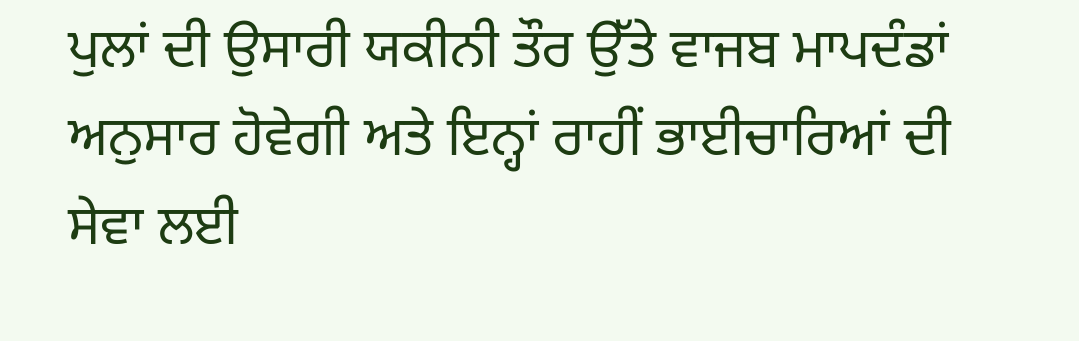ਪੁਲਾਂ ਦੀ ਉਸਾਰੀ ਯਕੀਨੀ ਤੌਰ ਉੱਤੇ ਵਾਜਬ ਮਾਪਦੰਡਾਂ ਅਨੁਸਾਰ ਹੋਵੇਗੀ ਅਤੇ ਇਨ੍ਹਾਂ ਰਾਹੀਂ ਭਾਈਚਾਰਿਆਂ ਦੀ ਸੇਵਾ ਲਈ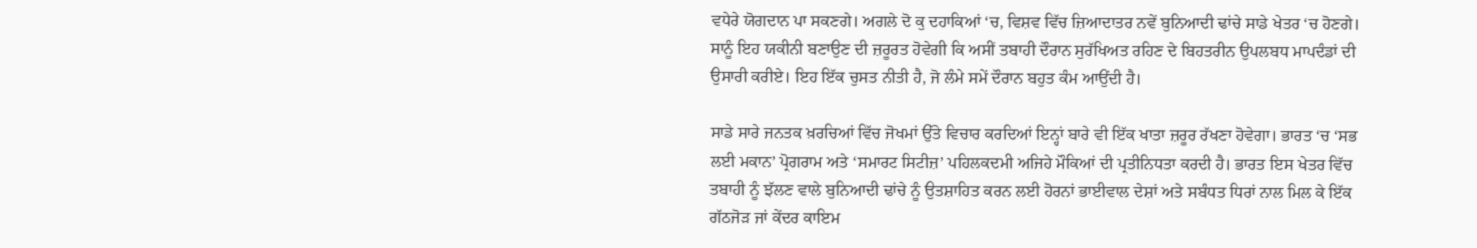ਵਧੇਰੇ ਯੋਗਦਾਨ ਪਾ ਸਕਣਗੇ। ਅਗਲੇ ਦੋ ਕੁ ਦਹਾਕਿਆਂ ‘ਚ, ਵਿਸ਼ਵ ਵਿੱਚ ਜ਼ਿਆਦਾਤਰ ਨਵੇਂ ਬੁਨਿਆਦੀ ਢਾਂਚੇ ਸਾਡੇ ਖੇਤਰ ‘ਚ ਹੋਣਗੇ। ਸਾਨੂੰ ਇਹ ਯਕੀਨੀ ਬਣਾਉਣ ਦੀ ਜ਼ਰੂਰਤ ਹੋਵੇਗੀ ਕਿ ਅਸੀਂ ਤਬਾਹੀ ਦੌਰਾਨ ਸੁਰੱਖਿਅਤ ਰਹਿਣ ਦੇ ਬਿਹਤਰੀਨ ਉਪਲਬਧ ਮਾਪਦੰਡਾਂ ਦੀ ਉਸਾਰੀ ਕਰੀਏ। ਇਹ ਇੱਕ ਚੁਸਤ ਨੀਤੀ ਹੈ, ਜੋ ਲੰਮੇ ਸਮੇਂ ਦੌਰਾਨ ਬਹੁਤ ਕੰਮ ਆਉਂਦੀ ਹੈ।

ਸਾਡੇ ਸਾਰੇ ਜਨਤਕ ਖ਼ਰਚਿਆਂ ਵਿੱਚ ਜੋਖਮਾਂ ਉੱਤੇ ਵਿਚਾਰ ਕਰਦਿਆਂ ਇਨ੍ਹਾਂ ਬਾਰੇ ਵੀ ਇੱਕ ਖਾਤਾ ਜ਼ਰੂਰ ਰੱਖਣਾ ਹੋਵੇਗਾ। ਭਾਰਤ ‘ਚ ‘ਸਭ ਲਈ ਮਕਾਨ’ ਪ੍ਰੋਗਰਾਮ ਅਤੇ ‘ਸਮਾਰਟ ਸਿਟੀਜ਼’ ਪਹਿਲਕਦਮੀ ਅਜਿਹੇ ਮੌਕਿਆਂ ਦੀ ਪ੍ਰਤੀਨਿਧਤਾ ਕਰਦੀ ਹੈ। ਭਾਰਤ ਇਸ ਖੇਤਰ ਵਿੱਚ ਤਬਾਹੀ ਨੂੰ ਝੱਲਣ ਵਾਲੇ ਬੁਨਿਆਦੀ ਢਾਂਚੇ ਨੂੰ ਉਤਸ਼ਾਹਿਤ ਕਰਨ ਲਈ ਹੋਰਨਾਂ ਭਾਈਵਾਲ ਦੇਸ਼ਾਂ ਅਤੇ ਸਬੰਧਤ ਧਿਰਾਂ ਨਾਲ ਮਿਲ ਕੇ ਇੱਕ ਗੱਠਜੋੜ ਜਾਂ ਕੇਂਦਰ ਕਾਇਮ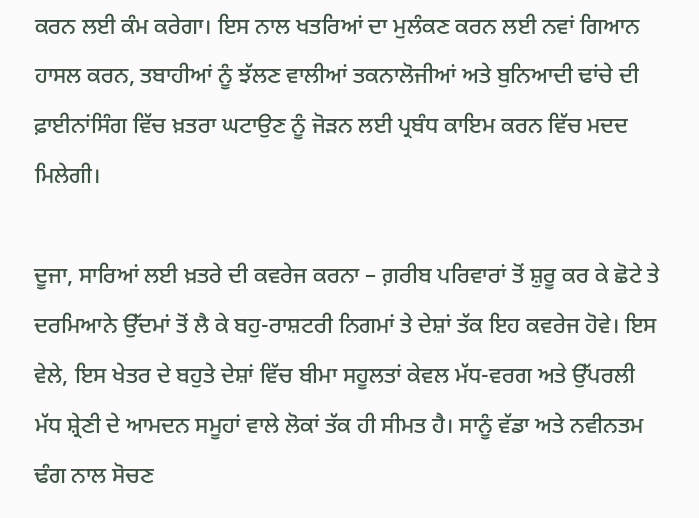ਕਰਨ ਲਈ ਕੰਮ ਕਰੇਗਾ। ਇਸ ਨਾਲ ਖਤਰਿਆਂ ਦਾ ਮੁਲੰਕਣ ਕਰਨ ਲਈ ਨਵਾਂ ਗਿਆਨ ਹਾਸਲ ਕਰਨ, ਤਬਾਹੀਆਂ ਨੂੰ ਝੱਲਣ ਵਾਲੀਆਂ ਤਕਨਾਲੋਜੀਆਂ ਅਤੇ ਬੁਨਿਆਦੀ ਢਾਂਚੇ ਦੀ ਫ਼ਾਈਨਾਂਸਿੰਗ ਵਿੱਚ ਖ਼ਤਰਾ ਘਟਾਉਣ ਨੂੰ ਜੋੜਨ ਲਈ ਪ੍ਰਬੰਧ ਕਾਇਮ ਕਰਨ ਵਿੱਚ ਮਦਦ ਮਿਲੇਗੀ।

ਦੂਜਾ, ਸਾਰਿਆਂ ਲਈ ਖ਼ਤਰੇ ਦੀ ਕਵਰੇਜ ਕਰਨਾ – ਗ਼ਰੀਬ ਪਰਿਵਾਰਾਂ ਤੋਂ ਸ਼ੁਰੂ ਕਰ ਕੇ ਛੋਟੇ ਤੇ ਦਰਮਿਆਨੇ ਉੱਦਮਾਂ ਤੋਂ ਲੈ ਕੇ ਬਹੁ-ਰਾਸ਼ਟਰੀ ਨਿਗਮਾਂ ਤੇ ਦੇਸ਼ਾਂ ਤੱਕ ਇਹ ਕਵਰੇਜ ਹੋਵੇ। ਇਸ ਵੇਲੇ, ਇਸ ਖੇਤਰ ਦੇ ਬਹੁਤੇ ਦੇਸ਼ਾਂ ਵਿੱਚ ਬੀਮਾ ਸਹੂਲਤਾਂ ਕੇਵਲ ਮੱਧ-ਵਰਗ ਅਤੇ ਉੱਪਰਲੀ ਮੱਧ ਸ਼੍ਰੇਣੀ ਦੇ ਆਮਦਨ ਸਮੂਹਾਂ ਵਾਲੇ ਲੋਕਾਂ ਤੱਕ ਹੀ ਸੀਮਤ ਹੈ। ਸਾਨੂੰ ਵੱਡਾ ਅਤੇ ਨਵੀਨਤਮ ਢੰਗ ਨਾਲ ਸੋਚਣ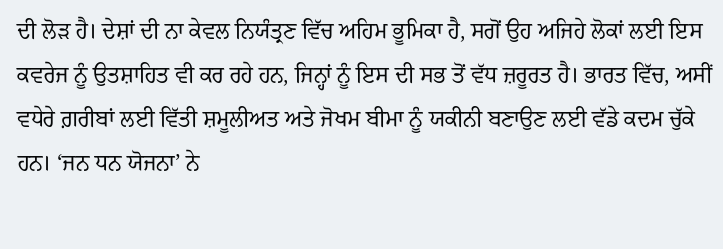ਦੀ ਲੋੜ ਹੈ। ਦੇਸ਼ਾਂ ਦੀ ਨਾ ਕੇਵਲ ਨਿਯੰਤ੍ਰਣ ਵਿੱਚ ਅਹਿਮ ਭੂਮਿਕਾ ਹੈ, ਸਗੋਂ ਉਹ ਅਜਿਹੇ ਲੋਕਾਂ ਲਈ ਇਸ ਕਵਰੇਜ ਨੂੰ ਉਤਸ਼ਾਹਿਤ ਵੀ ਕਰ ਰਹੇ ਹਨ, ਜਿਨ੍ਹਾਂ ਨੂੰ ਇਸ ਦੀ ਸਭ ਤੋਂ ਵੱਧ ਜ਼ਰੂਰਤ ਹੈ। ਭਾਰਤ ਵਿੱਚ, ਅਸੀਂ ਵਧੇਰੇ ਗ਼ਰੀਬਾਂ ਲਈ ਵਿੱਤੀ ਸ਼ਮੂਲੀਅਤ ਅਤੇ ਜੋਖਮ ਬੀਮਾ ਨੂੰ ਯਕੀਨੀ ਬਣਾਉਣ ਲਈ ਵੱਡੇ ਕਦਮ ਚੁੱਕੇ ਹਨ। ‘ਜਨ ਧਨ ਯੋਜਨਾ’ ਨੇ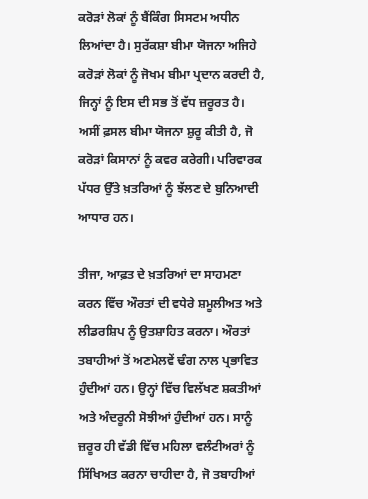ਕਰੋੜਾਂ ਲੋਕਾਂ ਨੂੰ ਬੈਂਕਿੰਗ ਸਿਸਟਮ ਅਧੀਨ ਲਿਆਂਦਾ ਹੈ। ਸੁਰੱਕਸ਼ਾ ਬੀਮਾ ਯੋਜਨਾ ਅਜਿਹੇ ਕਰੋੜਾਂ ਲੋਕਾਂ ਨੂੰ ਜੋਖਮ ਬੀਮਾ ਪ੍ਰਦਾਨ ਕਰਦੀ ਹੈ, ਜਿਨ੍ਹਾਂ ਨੂੰ ਇਸ ਦੀ ਸਭ ਤੋਂ ਵੱਧ ਜ਼ਰੂਰਤ ਹੈ। ਅਸੀਂ ਫ਼ਸਲ ਬੀਮਾ ਯੋਜਨਾ ਸ਼ੁਰੂ ਕੀਤੀ ਹੈ, ਜੋ ਕਰੋੜਾਂ ਕਿਸਾਨਾਂ ਨੂੰ ਕਵਰ ਕਰੇਗੀ। ਪਰਿਵਾਰਕ ਪੱਧਰ ਉੱਤੇ ਖ਼ਤਰਿਆਂ ਨੂੰ ਝੱਲਣ ਦੇ ਬੁਨਿਆਦੀ ਆਧਾਰ ਹਨ।

ਤੀਜਾ, ਆਫ਼ਤ ਦੇ ਖ਼ਤਰਿਆਂ ਦਾ ਸਾਹਮਣਾ ਕਰਨ ਵਿੱਚ ਔਰਤਾਂ ਦੀ ਵਧੇਰੇ ਸ਼ਮੂਲੀਅਤ ਅਤੇ ਲੀਡਰਸ਼ਿਪ ਨੂੰ ਉਤਸ਼ਾਹਿਤ ਕਰਨਾ। ਔਰਤਾਂ ਤਬਾਹੀਆਂ ਤੋਂ ਅਣਮੇਲਵੇਂ ਢੰਗ ਨਾਲ ਪ੍ਰਭਾਵਿਤ ਹੁੰਦੀਆਂ ਹਨ। ਉਨ੍ਹਾਂ ਵਿੱਚ ਵਿਲੱਖਣ ਸ਼ਕਤੀਆਂ ਅਤੇ ਅੰਦਰੂਨੀ ਸੋਝੀਆਂ ਹੁੰਦੀਆਂ ਹਨ। ਸਾਨੂੰ ਜ਼ਰੂਰ ਹੀ ਵੱਡੀ ਵਿੱਚ ਮਹਿਲਾ ਵਲੰਟੀਅਰਾਂ ਨੂੰ ਸਿੱਖਿਅਤ ਕਰਨਾ ਚਾਹੀਦਾ ਹੈ, ਜੋ ਤਬਾਹੀਆਂ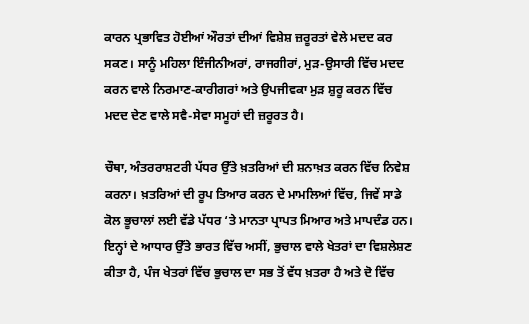ਕਾਰਨ ਪ੍ਰਭਾਵਿਤ ਹੋਈਆਂ ਔਰਤਾਂ ਦੀਆਂ ਵਿਸ਼ੇਸ਼ ਜ਼ਰੂਰਤਾਂ ਵੇਲੇ ਮਦਦ ਕਰ ਸਕਣ। ਸਾਨੂੰ ਮਹਿਲਾ ਇੰਜੀਨੀਅਰਾਂ, ਰਾਜਗੀਰਾਂ, ਮੁੜ-ਉਸਾਰੀ ਵਿੱਚ ਮਦਦ ਕਰਨ ਵਾਲੇ ਨਿਰਮਾਣ-ਕਾਰੀਗਰਾਂ ਅਤੇ ਉਪਜੀਵਕਾ ਮੁੜ ਸ਼ੁਰੂ ਕਰਨ ਵਿੱਚ ਮਦਦ ਦੇਣ ਵਾਲੇ ਸਵੈ-ਸੇਵਾ ਸਮੂਹਾਂ ਦੀ ਜ਼ਰੂਰਤ ਹੈ।

ਚੌਥਾ, ਅੰਤਰਰਾਸ਼ਟਰੀ ਪੱਧਰ ਉੱਤੇ ਖ਼ਤਰਿਆਂ ਦੀ ਸ਼ਨਾਖ਼ਤ ਕਰਨ ਵਿੱਚ ਨਿਵੇਸ਼ ਕਰਨਾ। ਖ਼ਤਰਿਆਂ ਦੀ ਰੂਪ ਤਿਆਰ ਕਰਨ ਦੇ ਮਾਮਲਿਆਂ ਵਿੱਚ, ਜਿਵੇਂ ਸਾਡੇ ਕੋਲ ਭੂਚਾਲਾਂ ਲਈ ਵੱਡੇ ਪੱਧਰ ‘ਤੇ ਮਾਨਤਾ ਪ੍ਰਾਪਤ ਮਿਆਰ ਅਤੇ ਮਾਪਦੰਡ ਹਨ। ਇਨ੍ਹਾਂ ਦੇ ਆਧਾਰ ਉੱਤੇ ਭਾਰਤ ਵਿੱਚ ਅਸੀਂ, ਭੁਚਾਲ ਵਾਲੇ ਖੇਤਰਾਂ ਦਾ ਵਿਸ਼ਲੇਸ਼ਣ ਕੀਤਾ ਹੈ, ਪੰਜ ਖੇਤਰਾਂ ਵਿੱਚ ਭੁਚਾਲ ਦਾ ਸਭ ਤੋਂ ਵੱਧ ਖ਼ਤਰਾ ਹੈ ਅਤੇ ਦੋ ਵਿੱਚ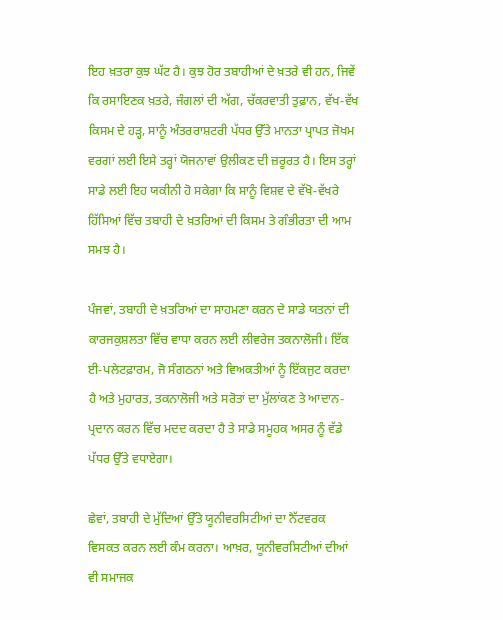ਇਹ ਖ਼ਤਰਾ ਕੁਝ ਘੱਟ ਹੈ। ਕੁਝ ਹੋਰ ਤਬਾਹੀਆਂ ਦੇ ਖ਼ਤਰੇ ਵੀ ਹਨ, ਜਿਵੇਂ ਕਿ ਰਸਾਇਣਕ ਖ਼ਤਰੇ, ਜੰਗਲਾਂ ਦੀ ਅੱਗ, ਚੱਕਰਵਾਤੀ ਤੁਫ਼ਾਨ, ਵੱਖ-ਵੱਖ ਕਿਸਮ ਦੇ ਹੜ੍ਹ, ਸਾਨੂੰ ਅੰਤਰਰਾਸ਼ਟਰੀ ਪੱਧਰ ਉੱਤੇ ਮਾਨਤਾ ਪ੍ਰਾਪਤ ਜੋਖਮ ਵਰਗਾਂ ਲਈ ਇਸੇ ਤਰ੍ਹਾਂ ਯੋਜਨਾਵਾਂ ਉਲੀਕਣ ਦੀ ਜ਼ਰੂਰਤ ਹੈ। ਇਸ ਤਰ੍ਹਾਂ ਸਾਡੇ ਲਈ ਇਹ ਯਕੀਨੀ ਹੋ ਸਕੇਗਾ ਕਿ ਸਾਨੂੰ ਵਿਸ਼ਵ ਦੇ ਵੱਖੋ-ਵੱਖਰੇ ਹਿੱਸਿਆਂ ਵਿੱਚ ਤਬਾਹੀ ਦੇ ਖ਼ਤਰਿਆਂ ਦੀ ਕਿਸਮ ਤੇ ਗੰਭੀਰਤਾ ਦੀ ਆਮ ਸਮਝ ਹੈ।

ਪੰਜਵਾਂ, ਤਬਾਹੀ ਦੇ ਖ਼ਤਰਿਆਂ ਦਾ ਸਾਹਮਣਾ ਕਰਨ ਦੇ ਸਾਡੇ ਯਤਨਾਂ ਦੀ ਕਾਰਜਕੁਸ਼ਲਤਾ ਵਿੱਚ ਵਾਧਾ ਕਰਨ ਲਈ ਲੀਵਰੇਜ ਤਕਨਾਲੋਜੀ। ਇੱਕ ਈ-ਪਲੇਟਫ਼ਾਰਮ, ਜੋ ਸੰਗਠਨਾਂ ਅਤੇ ਵਿਅਕਤੀਆਂ ਨੂੰ ਇੱਕਜੁਟ ਕਰਦਾ ਹੈ ਅਤੇ ਮੁਹਾਰਤ, ਤਕਨਾਲੋਜੀ ਅਤੇ ਸਰੋਤਾਂ ਦਾ ਮੁੱਲਾਂਕਣ ਤੇ ਆਦਾਨ-ਪ੍ਰਦਾਨ ਕਰਨ ਵਿੱਚ ਮਦਦ ਕਰਦਾ ਹੈ ਤੇ ਸਾਡੇ ਸਮੂਹਕ ਅਸਰ ਨੂੰ ਵੱਡੇ ਪੱਧਰ ਉੱਤੇ ਵਧਾਏਗਾ।

ਛੇਵਾਂ, ਤਬਾਹੀ ਦੇ ਮੁੱਦਿਆਂ ਉੱਤੇ ਯੂਨੀਵਰਸਿਟੀਆਂ ਦਾ ਨੈੱਟਵਰਕ ਵਿਸਕਤ ਕਰਨ ਲਈ ਕੰਮ ਕਰਨਾ। ਆਖ਼ਰ, ਯੂਨੀਵਰਸਿਟੀਆਂ ਦੀਆਂ ਵੀ ਸਮਾਜਕ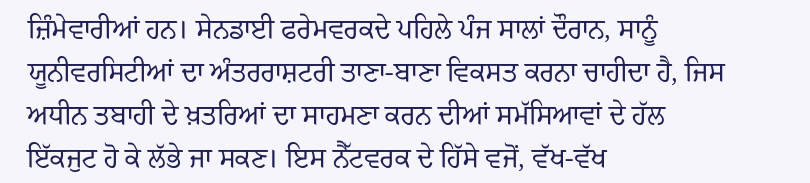ਜ਼ਿੰਮੇਵਾਰੀਆਂ ਹਨ। ਸੇਨਡਾਈ ਫਰੇਮਵਰਕਦੇ ਪਹਿਲੇ ਪੰਜ ਸਾਲਾਂ ਦੌਰਾਨ, ਸਾਨੂੰ ਯੂਨੀਵਰਸਿਟੀਆਂ ਦਾ ਅੰਤਰਰਾਸ਼ਟਰੀ ਤਾਣਾ-ਬਾਣਾ ਵਿਕਸਤ ਕਰਨਾ ਚਾਹੀਦਾ ਹੈ, ਜਿਸ ਅਧੀਨ ਤਬਾਹੀ ਦੇ ਖ਼ਤਰਿਆਂ ਦਾ ਸਾਹਮਣਾ ਕਰਨ ਦੀਆਂ ਸਮੱਸਿਆਵਾਂ ਦੇ ਹੱਲ ਇੱਕਜੁਟ ਹੋ ਕੇ ਲੱਭੇ ਜਾ ਸਕਣ। ਇਸ ਨੈੱਟਵਰਕ ਦੇ ਹਿੱਸੇ ਵਜੋਂ, ਵੱਖ-ਵੱਖ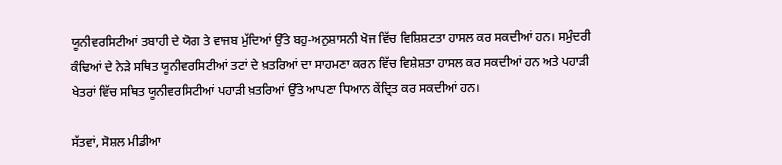ਯੂਨੀਵਰਸਿਟੀਆਂ ਤਬਾਹੀ ਦੇ ਯੋਗ ਤੇ ਵਾਜਬ ਮੁੱਦਿਆਂ ਉੱਤੇ ਬਹੁ-ਅਨੁਸ਼ਾਸਨੀ ਖੋਜ ਵਿੱਚ ਵਿਸ਼ਿਸ਼ਟਤਾ ਹਾਸਲ ਕਰ ਸਕਦੀਆਂ ਹਨ। ਸਮੁੰਦਰੀ ਕੰਢਿਆਂ ਦੇ ਨੇੜੇ ਸਥਿਤ ਯੂਨੀਵਰਸਿਟੀਆਂ ਤਟਾਂ ਦੇ ਖ਼ਤਰਿਆਂ ਦਾ ਸਾਹਮਣਾ ਕਰਨ ਵਿੱਚ ਵਿਸ਼ੇਸ਼ਤਾ ਹਾਸਲ ਕਰ ਸਕਦੀਆਂ ਹਨ ਅਤੇ ਪਹਾੜੀ ਖੇਤਰਾਂ ਵਿੱਚ ਸਥਿਤ ਯੂਨੀਵਰਸਿਟੀਆਂ ਪਹਾੜੀ ਖ਼ਤਰਿਆਂ ਉੱਤੇ ਆਪਣਾ ਧਿਆਨ ਕੇਂਦ੍ਰਿਤ ਕਰ ਸਕਦੀਆਂ ਹਨ।

ਸੱਤਵਾਂ, ਸੋਸ਼ਲ ਮੀਡੀਆ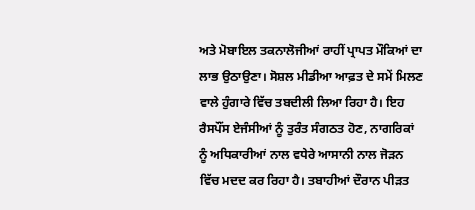ਅਤੇ ਮੋਬਾਇਲ ਤਕਨਾਲੋਜੀਆਂ ਰਾਹੀਂ ਪ੍ਰਾਪਤ ਮੌਕਿਆਂ ਦਾ ਲਾਭ ਉਠਾਉਣਾ। ਸੋਸ਼ਲ ਮੀਡੀਆ ਆਫ਼ਤ ਦੇ ਸਮੇਂ ਮਿਲਣ ਵਾਲੇ ਹੁੰਗਾਰੇ ਵਿੱਚ ਤਬਦੀਲੀ ਲਿਆ ਰਿਹਾ ਹੈ। ਇਹ ਰੈਸਪੌਂਸ ਏਜੰਸੀਆਂ ਨੂੰ ਤੁਰੰਤ ਸੰਗਠਤ ਹੋਣ, ਨਾਗਰਿਕਾਂ ਨੂੰ ਅਧਿਕਾਰੀਆਂ ਨਾਲ ਵਧੇਰੇ ਆਸਾਨੀ ਨਾਲ ਜੋੜਨ ਵਿੱਚ ਮਦਦ ਕਰ ਰਿਹਾ ਹੈ। ਤਬਾਹੀਆਂ ਦੌਰਾਨ ਪੀੜਤ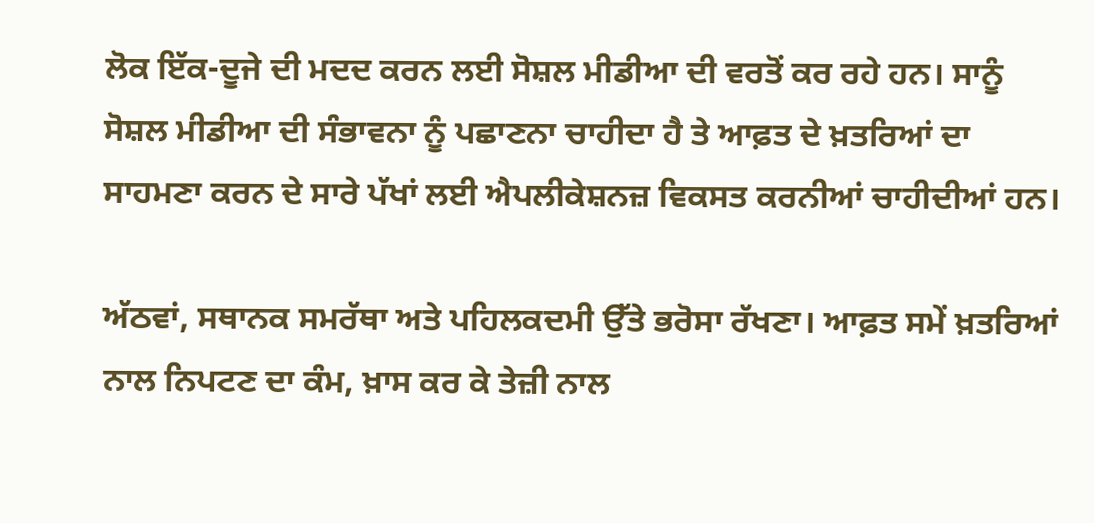ਲੋਕ ਇੱਕ-ਦੂਜੇ ਦੀ ਮਦਦ ਕਰਨ ਲਈ ਸੋਸ਼ਲ ਮੀਡੀਆ ਦੀ ਵਰਤੋਂ ਕਰ ਰਹੇ ਹਨ। ਸਾਨੂੰ ਸੋਸ਼ਲ ਮੀਡੀਆ ਦੀ ਸੰਭਾਵਨਾ ਨੂੰ ਪਛਾਣਨਾ ਚਾਹੀਦਾ ਹੈ ਤੇ ਆਫ਼ਤ ਦੇ ਖ਼ਤਰਿਆਂ ਦਾ ਸਾਹਮਣਾ ਕਰਨ ਦੇ ਸਾਰੇ ਪੱਖਾਂ ਲਈ ਐਪਲੀਕੇਸ਼ਨਜ਼ ਵਿਕਸਤ ਕਰਨੀਆਂ ਚਾਹੀਦੀਆਂ ਹਨ।

ਅੱਠਵਾਂ, ਸਥਾਨਕ ਸਮਰੱਥਾ ਅਤੇ ਪਹਿਲਕਦਮੀ ਉੱਤੇ ਭਰੋਸਾ ਰੱਖਣਾ। ਆਫ਼ਤ ਸਮੇਂ ਖ਼ਤਰਿਆਂ ਨਾਲ ਨਿਪਟਣ ਦਾ ਕੰਮ, ਖ਼ਾਸ ਕਰ ਕੇ ਤੇਜ਼ੀ ਨਾਲ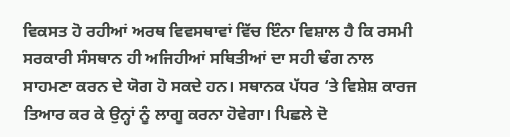ਵਿਕਸਤ ਹੋ ਰਹੀਆਂ ਅਰਥ ਵਿਵਸਥਾਵਾਂ ਵਿੱਚ ਇੰਨਾ ਵਿਸ਼ਾਲ ਹੈ ਕਿ ਰਸਮੀ ਸਰਕਾਰੀ ਸੰਸਥਾਨ ਹੀ ਅਜਿਹੀਆਂ ਸਥਿਤੀਆਂ ਦਾ ਸਹੀ ਢੰਗ ਨਾਲ ਸਾਹਮਣਾ ਕਰਨ ਦੇ ਯੋਗ ਹੋ ਸਕਦੇ ਹਨ। ਸਥਾਨਕ ਪੱਧਰ ‘ਤੇ ਵਿਸ਼ੇਸ਼ ਕਾਰਜ ਤਿਆਰ ਕਰ ਕੇ ਉਨ੍ਹਾਂ ਨੂੰ ਲਾਗੂ ਕਰਨਾ ਹੋਵੇਗਾ। ਪਿਛਲੇ ਦੋ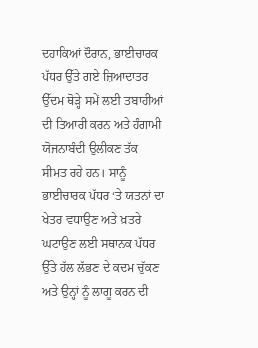ਦਹਾਕਿਆਂ ਦੌਰਾਨ, ਭਾਈਚਾਰਕ ਪੱਧਰ ਉੱਤੇ ਗਏ ਜ਼ਿਆਦਾਤਰ ਉੱਦਮ ਥੋੜ੍ਹੇ ਸਮੇਂ ਲਈ ਤਬਾਹੀਆਂ ਦੀ ਤਿਆਰੀ ਕਰਨ ਅਤੇ ਹੰਗਾਮੀ ਯੋਜਨਾਬੰਦੀ ਉਲੀਕਣ ਤੱਕ ਸੀਮਤ ਰਹੇ ਹਨ। ਸਾਨੂੰ ਭਾਈਚਾਰਕ ਪੱਧਰ ‘ਤੇ ਯਤਨਾਂ ਦਾ ਖੇਤਰ ਵਧਾਉਣ ਅਤੇ ਖ਼ਤਰੇ ਘਟਾਉਣ ਲਈ ਸਥਾਨਕ ਪੱਧਰ ਉੱਤੇ ਹੱਲ ਲੱਭਣ ਦੇ ਕਦਮ ਚੁੱਕਣ ਅਤੇ ਉਨ੍ਹਾਂ ਨੂੰ ਲਾਗੂ ਕਰਨ ਦੀ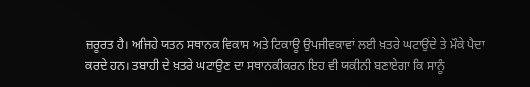ਜ਼ਰੂਰਤ ਹੈ। ਅਜਿਹੇ ਯਤਨ ਸਥਾਨਕ ਵਿਕਾਸ ਅਤੇ ਟਿਕਾਊ ਉਪਜੀਵਕਾਵਾਂ ਲਈ ਖ਼ਤਰੇ ਘਟਾਉਂਦੇ ਤੇ ਮੌਕੇ ਪੈਦਾ ਕਰਦੇ ਹਨ। ਤਬਾਹੀ ਦੇ ਖ਼ਤਰੇ ਘਟਾਉਣ ਦਾ ਸਥਾਨਕੀਕਰਨ ਇਹ ਵੀ ਯਕੀਨੀ ਬਣਾਏਗਾ ਕਿ ਸਾਨੂੰ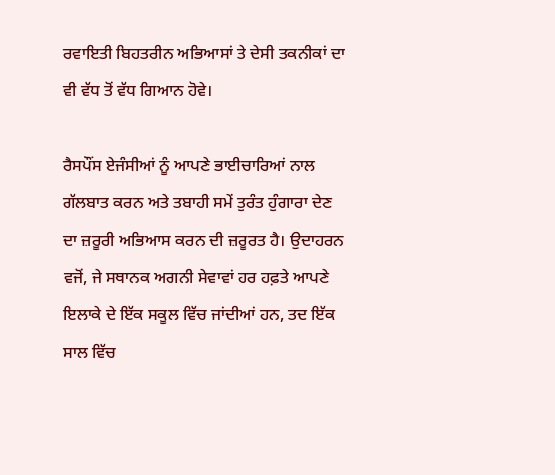ਰਵਾਇਤੀ ਬਿਹਤਰੀਨ ਅਭਿਆਸਾਂ ਤੇ ਦੇਸੀ ਤਕਨੀਕਾਂ ਦਾ ਵੀ ਵੱਧ ਤੋਂ ਵੱਧ ਗਿਆਨ ਹੋਵੇ।

ਰੈਸਪੌਂਸ ਏਜੰਸੀਆਂ ਨੂੰ ਆਪਣੇ ਭਾਈਚਾਰਿਆਂ ਨਾਲ ਗੱਲਬਾਤ ਕਰਨ ਅਤੇ ਤਬਾਹੀ ਸਮੇਂ ਤੁਰੰਤ ਹੁੰਗਾਰਾ ਦੇਣ ਦਾ ਜ਼ਰੂਰੀ ਅਭਿਆਸ ਕਰਨ ਦੀ ਜ਼ਰੂਰਤ ਹੈ। ਉਦਾਹਰਨ ਵਜੋਂ, ਜੇ ਸਥਾਨਕ ਅਗਨੀ ਸੇਵਾਵਾਂ ਹਰ ਹਫ਼ਤੇ ਆਪਣੇ ਇਲਾਕੇ ਦੇ ਇੱਕ ਸਕੂਲ ਵਿੱਚ ਜਾਂਦੀਆਂ ਹਨ, ਤਦ ਇੱਕ ਸਾਲ ਵਿੱਚ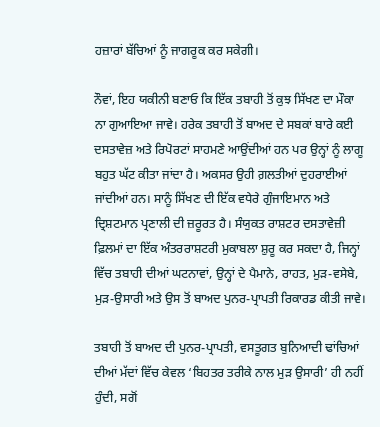ਹਜ਼ਾਰਾਂ ਬੱਚਿਆਂ ਨੂੰ ਜਾਗਰੂਕ ਕਰ ਸਕੇਗੀ।

ਨੌਵਾਂ, ਇਹ ਯਕੀਨੀ ਬਣਾਓ ਕਿ ਇੱਕ ਤਬਾਹੀ ਤੋਂ ਕੁਝ ਸਿੱਖਣ ਦਾ ਮੌਕਾ ਨਾ ਗੁਆਇਆ ਜਾਵੇ। ਹਰੇਕ ਤਬਾਹੀ ਤੋਂ ਬਾਅਦ ਦੇ ਸਬਕਾਂ ਬਾਰੇ ਕਈ ਦਸਤਾਵੇਜ਼ ਅਤੇ ਰਿਪੋਰਟਾਂ ਸਾਹਮਣੇ ਆਉਂਦੀਆਂ ਹਨ ਪਰ ਉਨ੍ਹਾਂ ਨੂੰ ਲਾਗੂ ਬਹੁਤ ਘੱਟ ਕੀਤਾ ਜਾਂਦਾ ਹੈ। ਅਕਸਰ ਉਹੀ ਗ਼ਲਤੀਆਂ ਦੁਹਰਾਈਆਂ ਜਾਂਦੀਆਂ ਹਨ। ਸਾਨੂੰ ਸਿੱਖਣ ਦੀ ਇੱਕ ਵਧੇਰੇ ਗੁੰਜਾਇਮਾਨ ਅਤੇ ਦ੍ਰਿਸ਼ਟਮਾਨ ਪ੍ਰਣਾਲੀ ਦੀ ਜ਼ਰੂਰਤ ਹੈ। ਸੰਯੁਕਤ ਰਾਸ਼ਟਰ ਦਸਤਾਵੇਜ਼ੀ ਫ਼ਿਲਮਾਂ ਦਾ ਇੱਕ ਅੰਤਰਰਾਸ਼ਟਰੀ ਮੁਕਾਬਲਾ ਸ਼ੁਰੂ ਕਰ ਸਕਦਾ ਹੈ, ਜਿਨ੍ਹਾਂ ਵਿੱਚ ਤਬਾਹੀ ਦੀਆਂ ਘਟਨਾਵਾਂ, ਉਨ੍ਹਾਂ ਦੇ ਪੈਮਾਨੇ, ਰਾਹਤ, ਮੁੜ-ਵਸੇਬੇ, ਮੁੜ-ਉਸਾਰੀ ਅਤੇ ਉਸ ਤੋਂ ਬਾਅਦ ਪੁਨਰ-ਪ੍ਰਾਪਤੀ ਰਿਕਾਰਡ ਕੀਤੀ ਜਾਵੇ।

ਤਬਾਹੀ ਤੋਂ ਬਾਅਦ ਦੀ ਪੁਨਰ-ਪ੍ਰਾਪਤੀ, ਵਸਤੂਗਤ ਬੁਨਿਆਦੀ ਢਾਂਚਿਆਂ ਦੀਆਂ ਮੱਦਾਂ ਵਿੱਚ ਕੇਵਲ ‘ਬਿਹਤਰ ਤਰੀਕੇ ਨਾਲ ਮੁੜ ਉਸਾਰੀ’ ਹੀ ਨਹੀਂ ਹੁੰਦੀ, ਸਗੋਂ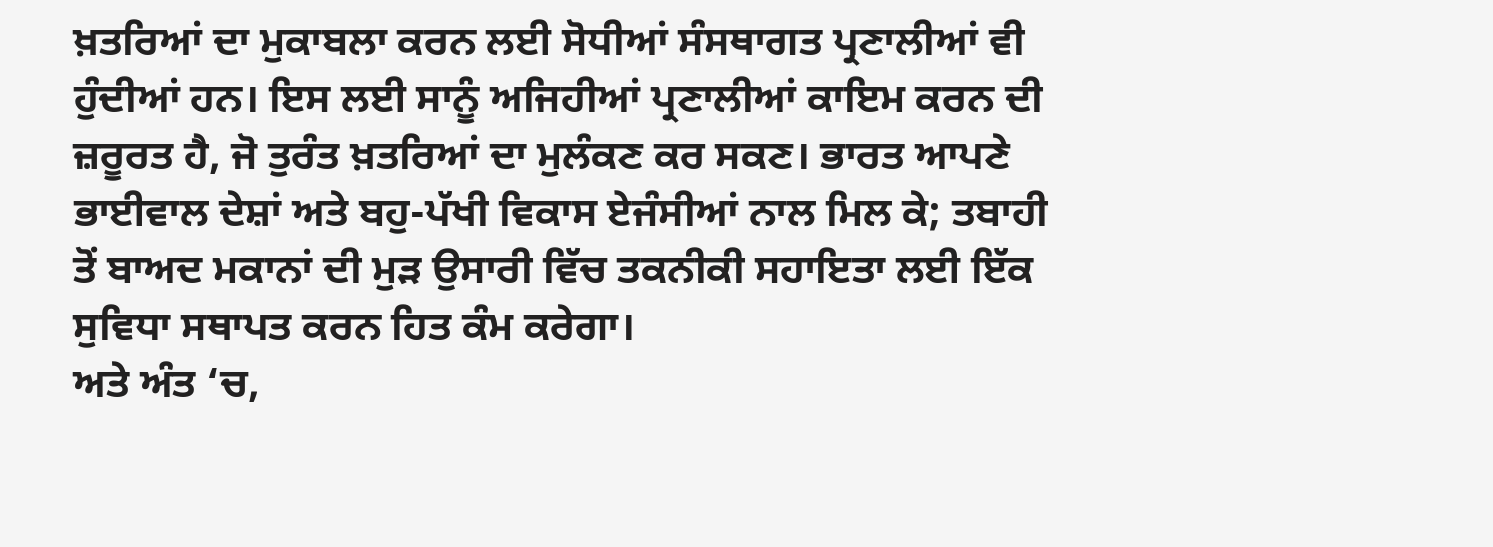ਖ਼ਤਰਿਆਂ ਦਾ ਮੁਕਾਬਲਾ ਕਰਨ ਲਈ ਸੋਧੀਆਂ ਸੰਸਥਾਗਤ ਪ੍ਰਣਾਲੀਆਂ ਵੀ ਹੁੰਦੀਆਂ ਹਨ। ਇਸ ਲਈ ਸਾਨੂੰ ਅਜਿਹੀਆਂ ਪ੍ਰਣਾਲੀਆਂ ਕਾਇਮ ਕਰਨ ਦੀ ਜ਼ਰੂਰਤ ਹੈ, ਜੋ ਤੁਰੰਤ ਖ਼ਤਰਿਆਂ ਦਾ ਮੁਲੰਕਣ ਕਰ ਸਕਣ। ਭਾਰਤ ਆਪਣੇ ਭਾਈਵਾਲ ਦੇਸ਼ਾਂ ਅਤੇ ਬਹੁ-ਪੱਖੀ ਵਿਕਾਸ ਏਜੰਸੀਆਂ ਨਾਲ ਮਿਲ ਕੇ; ਤਬਾਹੀ ਤੋਂ ਬਾਅਦ ਮਕਾਨਾਂ ਦੀ ਮੁੜ ਉਸਾਰੀ ਵਿੱਚ ਤਕਨੀਕੀ ਸਹਾਇਤਾ ਲਈ ਇੱਕ ਸੁਵਿਧਾ ਸਥਾਪਤ ਕਰਨ ਹਿਤ ਕੰਮ ਕਰੇਗਾ।
ਅਤੇ ਅੰਤ ‘ਚ,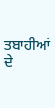ਤਬਾਹੀਆਂ ਦੇ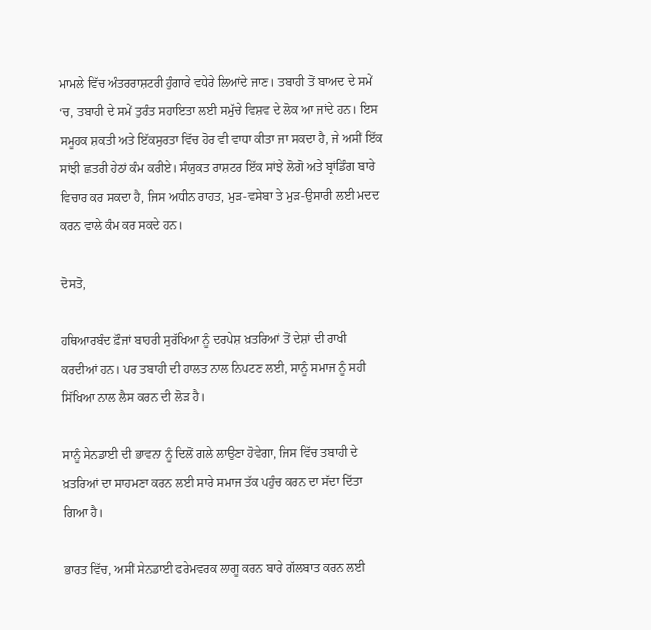ਮਾਮਲੇ ਵਿੱਚ ਅੰਤਰਰਾਸ਼ਟਰੀ ਹੁੰਗਾਰੇ ਵਧੇਰੇ ਲਿਆਂਦੇ ਜਾਣ। ਤਬਾਹੀ ਤੋਂ ਬਾਅਦ ਦੇ ਸਮੇਂ ‘ਚ, ਤਬਾਹੀ ਦੇ ਸਮੇਂ ਤੁਰੰਤ ਸਹਾਇਤਾ ਲਈ ਸਮੁੱਚੇ ਵਿਸ਼ਵ ਦੇ ਲੋਕ ਆ ਜਾਂਦੇ ਹਨ। ਇਸ ਸਮੂਹਕ ਸ਼ਕਤੀ ਅਤੇ ਇੱਕਸੁਰਤਾ ਵਿੱਚ ਹੋਰ ਵੀ ਵਾਧਾ ਕੀਤਾ ਜਾ ਸਕਦਾ ਹੈ, ਜੇ ਅਸੀਂ ਇੱਕ ਸਾਂਝੀ ਛਤਰੀ ਹੇਠਾਂ ਕੰਮ ਕਰੀਏ। ਸੰਯੁਕਤ ਰਾਸ਼ਟਰ ਇੱਕ ਸਾਂਝੇ ਲੋਗੋ ਅਤੇ ਬ੍ਰਾਂਡਿੰਗ ਬਾਰੇ ਵਿਚਾਰ ਕਰ ਸਕਦਾ ਹੈ, ਜਿਸ ਅਧੀਨ ਰਾਹਤ, ਮੁੜ-ਵਸੇਬਾ ਤੇ ਮੁੜ-ਉਸਾਰੀ ਲਈ ਮਦਦ ਕਰਨ ਵਾਲੇ ਕੰਮ ਕਰ ਸਕਦੇ ਹਨ।

ਦੋਸਤੋ,

ਹਥਿਆਰਬੰਦ ਫ਼ੌਜਾਂ ਬਾਹਰੀ ਸੁਰੱਖਿਆ ਨੂੰ ਦਰਪੇਸ਼ ਖ਼ਤਰਿਆਂ ਤੋਂ ਦੇਸ਼ਾਂ ਦੀ ਰਾਖੀ ਕਰਦੀਆਂ ਹਨ। ਪਰ ਤਬਾਹੀ ਦੀ ਹਾਲਤ ਨਾਲ ਨਿਪਟਣ ਲਈ, ਸਾਨੂੰ ਸਮਾਜ ਨੂੰ ਸਹੀ ਸਿੱਖਿਆ ਨਾਲ ਲੈਸ ਕਰਨ ਦੀ ਲੋੜ ਹੈ।

ਸਾਨੂੰ ਸੇਨਡਾਈ ਦੀ ਭਾਵਨਾ ਨੂੰ ਦਿਲੋਂ ਗਲੇ ਲਾਉਣਾ ਹੋਵੇਗਾ, ਜਿਸ ਵਿੱਚ ਤਬਾਹੀ ਦੇ ਖ਼ਤਰਿਆਂ ਦਾ ਸਾਹਮਣਾ ਕਰਨ ਲਈ ਸਾਰੇ ਸਮਾਜ ਤੱਕ ਪਹੁੰਚ ਕਰਨ ਦਾ ਸੱਦਾ ਦਿੱਤਾ ਗਿਆ ਹੈ।

ਭਾਰਤ ਵਿੱਚ, ਅਸੀਂ ਸੇਨਡਾਈ ਫਰੇਮਵਰਕ ਲਾਗੂ ਕਰਨ ਬਾਰੇ ਗੱਲਬਾਤ ਕਰਨ ਲਈ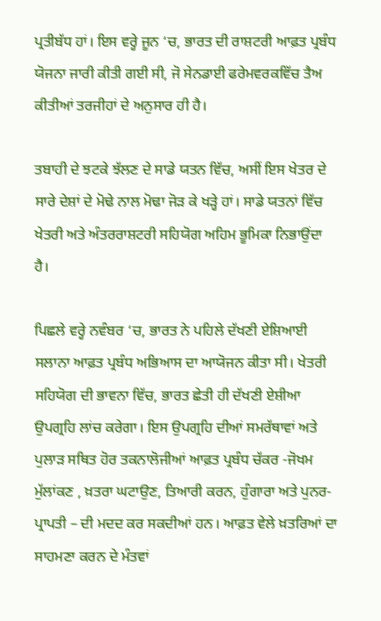ਪ੍ਰਤੀਬੱਧ ਹਾਂ। ਇਸ ਵਰ੍ਹੇ ਜੂਨ ‘ਚ, ਭਾਰਤ ਦੀ ਰਾਸ਼ਟਰੀ ਆਫ਼ਤ ਪ੍ਰਬੰਧ ਯੋਜਨਾ ਜਾਰੀ ਕੀਤੀ ਗਈ ਸੀ, ਜੋ ਸੇਨਡਾਈ ਫਰੇਮਵਰਕਵਿੱਚ ਤੈਅ ਕੀਤੀਆਂ ਤਰਜੀਹਾਂ ਦੇ ਅਨੁਸਾਰ ਹੀ ਹੈ।

ਤਬਾਹੀ ਦੇ ਝਟਕੇ ਝੱਲਣ ਦੇ ਸਾਡੇ ਯਤਨ ਵਿੱਚ, ਅਸੀਂ ਇਸ ਖੇਤਰ ਦੇ ਸਾਰੇ ਦੇਸ਼ਾਂ ਦੇ ਮੋਢੇ ਨਾਲ ਮੋਢਾ ਜੋੜ ਕੇ ਖੜ੍ਹੇ ਹਾਂ। ਸਾਡੇ ਯਤਨਾਂ ਵਿੱਚ ਖੇਤਰੀ ਅਤੇ ਅੰਤਰਰਾਸ਼ਟਰੀ ਸਹਿਯੋਗ ਅਹਿਮ ਭੂਮਿਕਾ ਨਿਭਾਉਂਦਾ ਹੈ।

ਪਿਛਲੇ ਵਰ੍ਹੇ ਨਵੰਬਰ ‘ਚ, ਭਾਰਤ ਨੇ ਪਹਿਲੇ ਦੱਖਣੀ ਏਸ਼ਿਆਈ ਸਲਾਨਾ ਆਫ਼ਤ ਪ੍ਰਬੰਧ ਅਭਿਆਸ ਦਾ ਆਯੋਜਨ ਕੀਤਾ ਸੀ। ਖੇਤਰੀ ਸਹਿਯੋਗ ਦੀ ਭਾਵਨਾ ਵਿੱਚ, ਭਾਰਤ ਛੇਤੀ ਹੀ ਦੱਖਣੀ ਏਸ਼ੀਆ ਉਪਗ੍ਰਹਿ ਲਾਂਚ ਕਰੇਗਾ। ਇਸ ਉਪਗ੍ਰਹਿ ਦੀਆਂ ਸਮਰੱਥਾਵਾਂ ਅਤੇ ਪੁਲਾੜ ਸਥਿਤ ਹੋਰ ਤਕਨਾਲੋਜੀਆਂ ਆਫ਼ਤ ਪ੍ਰਬੰਧ ਚੱਕਰ -ਜੋਖਮ ਮੁੱਲਾਂਕਣ , ਖ਼ਤਰਾ ਘਟਾਉਣ, ਤਿਆਰੀ ਕਰਨ, ਹੁੰਗਾਰਾ ਅਤੇ ਪੁਨਰ-ਪ੍ਰਾਪਤੀ – ਦੀ ਮਦਦ ਕਰ ਸਕਦੀਆਂ ਹਨ। ਆਫ਼ਤ ਵੇਲੇ ਖ਼ਤਰਿਆਂ ਦਾ ਸਾਹਮਣਾ ਕਰਨ ਦੇ ਮੰਤਵਾਂ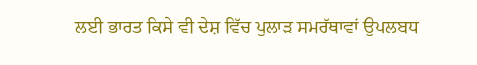ਲਈ ਭਾਰਤ ਕਿਸੇ ਵੀ ਦੇਸ਼ ਵਿੱਚ ਪੁਲਾੜ ਸਮਰੱਥਾਵਾਂ ਉਪਲਬਧ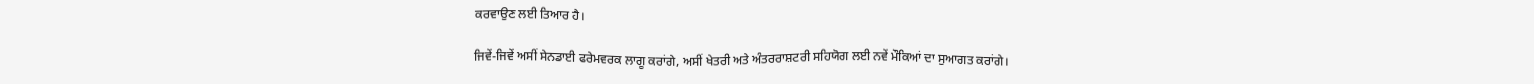ਕਰਵਾਉਣ ਲਈ ਤਿਆਰ ਹੈ।

ਜਿਵੇਂ-ਜਿਵੇਂ ਅਸੀਂ ਸੇਨਡਾਈ ਫਰੇਮਵਰਕ ਲਾਗੂ ਕਰਾਂਗੇ, ਅਸੀਂ ਖੇਤਰੀ ਅਤੇ ਅੰਤਰਰਾਸ਼ਟਰੀ ਸਹਿਯੋਗ ਲਈ ਨਵੇਂ ਮੌਕਿਆਂ ਦਾ ਸੁਆਗਤ ਕਰਾਂਗੇ।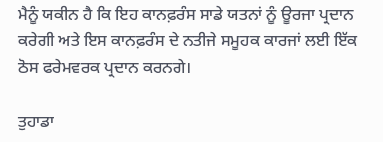ਮੈਨੂੰ ਯਕੀਨ ਹੈ ਕਿ ਇਹ ਕਾਨਫ਼ਰੰਸ ਸਾਡੇ ਯਤਨਾਂ ਨੂੰ ਊਰਜਾ ਪ੍ਰਦਾਨ ਕਰੇਗੀ ਅਤੇ ਇਸ ਕਾਨਫ਼ਰੰਸ ਦੇ ਨਤੀਜੇ ਸਮੂਹਕ ਕਾਰਜਾਂ ਲਈ ਇੱਕ ਠੋਸ ਫਰੇਮਵਰਕ ਪ੍ਰਦਾਨ ਕਰਨਗੇ।

ਤੁਹਾਡਾ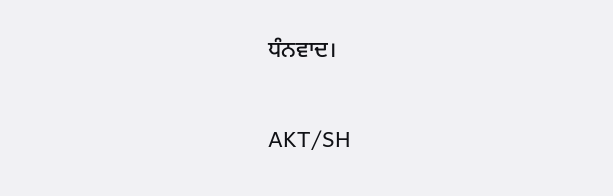ਧੰਨਵਾਦ।

AKT/SH